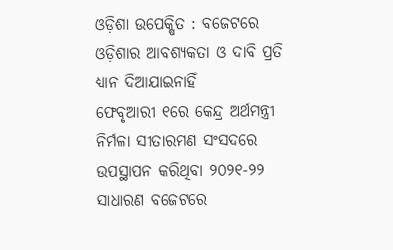ଓଡ଼ିଶା ଉପେକ୍ଷିତ : ବଜେଟରେ ଓଡ଼ିଶାର ଆବଶ୍ୟକତା ଓ ଦାବି ପ୍ରତି ଧ୍ୟାନ ଦିଆଯାଇନାହିଁ
ଫେବୃଆରୀ ୧ରେ କେନ୍ଦ୍ର ଅର୍ଥମନ୍ତ୍ରୀ ନିର୍ମଳା ସୀତାରମଣ ସଂସଦରେ ଉପସ୍ଥାପନ କରିଥିବା ୨୦୨୧-୨୨ ସାଧାରଣ ବଜେଟରେ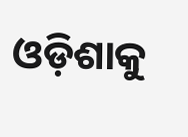ଓଡ଼ିଶାକୁ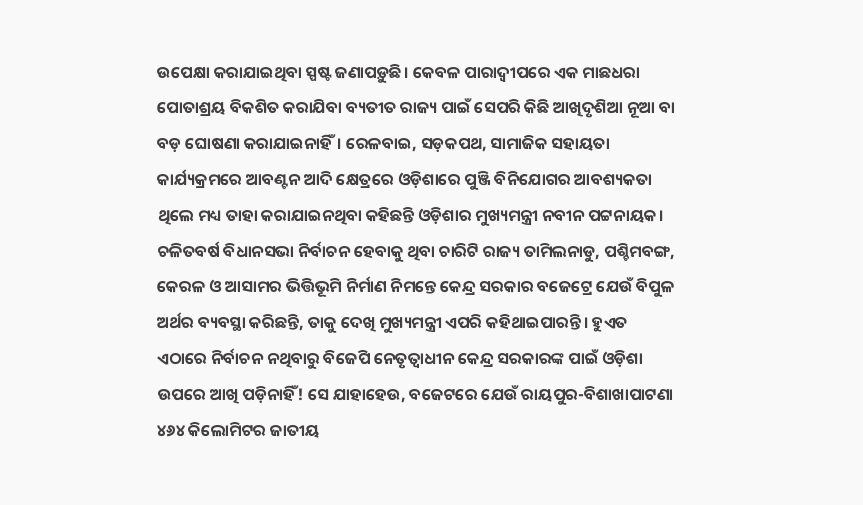ଉପେକ୍ଷା କରାଯାଇଥିବା ସ୍ପଷ୍ଟ ଜଣାପଡ଼ୁଛି। କେବଳ ପାରାଦ୍ବୀପରେ ଏକ ମାଛଧରା ପୋତାଶ୍ରୟ ବିକଶିତ କରାଯିବା ବ୍ୟତୀତ ରାଜ୍ୟ ପାଇଁ ସେପରି କିଛି ଆଖିଦୃଶିଆ ନୂଆ ବା ବଡ଼ ଘୋଷଣା କରାଯାଇନାହିଁ। ରେଳବାଇ, ସଡ଼କପଥ, ସାମାଜିକ ସହାୟତା କାର୍ଯ୍ୟକ୍ରମରେ ଆବଣ୍ଟନ ଆଦି କ୍ଷେତ୍ରରେ ଓଡ଼ିଶାରେ ପୁଞ୍ଜି ବିନିଯୋଗର ଆବଶ୍ୟକତା ଥିଲେ ମଧ୍ୟ ତାହା କରାଯାଇନଥିବା କହିଛନ୍ତି ଓଡ଼ିଶାର ମୁଖ୍ୟମନ୍ତ୍ରୀ ନବୀନ ପଟ୍ଟନାୟକ। ଚଳିତବର୍ଷ ବିଧାନସଭା ନିର୍ବାଚନ ହେବାକୁ ଥିବା ଚାରିଟି ରାଜ୍ୟ ତାମିଲନାଡୁ, ପଶ୍ଚିମବଙ୍ଗ, କେରଳ ଓ ଆସାମର ଭିତ୍ତିଭୂମି ନିର୍ମାଣ ନିମନ୍ତେ କେନ୍ଦ୍ର ସରକାର ବଜେଟ୍ରେ ଯେଉଁ ବିପୁଳ ଅର୍ଥର ବ୍ୟବସ୍ଥା କରିଛନ୍ତି, ତାକୁ ଦେଖି ମୁଖ୍ୟମନ୍ତ୍ରୀ ଏପରି କହିଥାଇପାରନ୍ତି। ହୁଏତ ଏଠାରେ ନିର୍ବାଚନ ନଥିବାରୁ ବିଜେପି ନେତୃତ୍ବାଧୀନ କେନ୍ଦ୍ର ସରକାରଙ୍କ ପାଇଁ ଓଡ଼ିଶା ଉପରେ ଆଖି ପଡ଼ିନାହିଁ! ସେ ଯାହାହେଉ, ବଜେଟରେ ଯେଉଁ ରାୟପୁର-ବିଶାଖାପାଟଣା ୪୬୪ କିଲୋମିଟର ଜାତୀୟ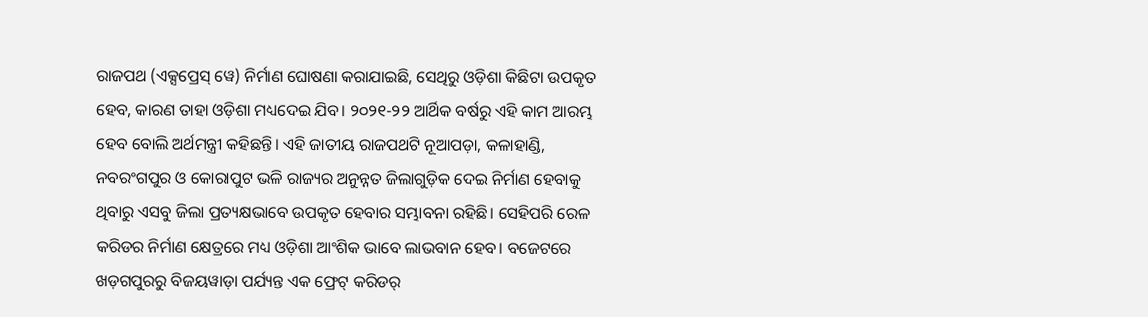ରାଜପଥ (ଏକ୍ସପ୍ରେସ୍ ୱେ) ନିର୍ମାଣ ଘୋଷଣା କରାଯାଇଛି, ସେଥିରୁ ଓଡ଼ିଶା କିଛିଟା ଉପକୃତ ହେବ, କାରଣ ତାହା ଓଡ଼ିଶା ମଧ୍ୟଦେଇ ଯିବ। ୨୦୨୧-୨୨ ଆର୍ଥିକ ବର୍ଷରୁ ଏହି କାମ ଆରମ୍ଭ ହେବ ବୋଲି ଅର୍ଥମନ୍ତ୍ରୀ କହିଛନ୍ତି। ଏହି ଜାତୀୟ ରାଜପଥଟି ନୂଆପଡ଼ା, କଳାହାଣ୍ଡି, ନବରଂଗପୁର ଓ କୋରାପୁଟ ଭଳି ରାଜ୍ୟର ଅନୁନ୍ନତ ଜିଲାଗୁଡ଼ିକ ଦେଇ ନିର୍ମାଣ ହେବାକୁ ଥିବାରୁ ଏସବୁ ଜିଲା ପ୍ରତ୍ୟକ୍ଷଭାବେ ଉପକୃତ ହେବାର ସମ୍ଭାବନା ରହିଛି। ସେହିପରି ରେଳ କରିଡର ନିର୍ମାଣ କ୍ଷେତ୍ରରେ ମଧ୍ୟ ଓଡ଼ିଶା ଆଂଶିକ ଭାବେ ଲାଭବାନ ହେବ। ବଜେଟରେ ଖଡ଼ଗପୁରରୁ ବିଜୟୱାଡ଼ା ପର୍ଯ୍ୟନ୍ତ ଏକ ଫ୍ରେଟ୍ କରିଡର୍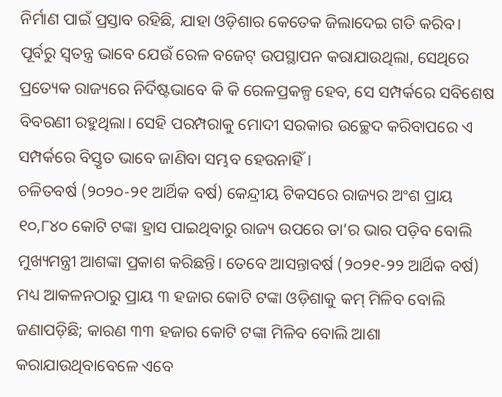ନିର୍ମାଣ ପାଇଁ ପ୍ରସ୍ତାବ ରହିଛି, ଯାହା ଓଡ଼ିଶାର କେତେକ ଜିଲାଦେଇ ଗତି କରିବ। ପୂର୍ବରୁ ସ୍ବତନ୍ତ୍ର ଭାବେ ଯେଉଁ ରେଳ ବଜେଟ୍ ଉପସ୍ଥାପନ କରାଯାଉଥିଲା, ସେଥିରେ ପ୍ରତ୍ୟେକ ରାଜ୍ୟରେ ନିର୍ଦିଷ୍ଟଭାବେ କି କି ରେଳପ୍ରକଳ୍ପ ହେବ, ସେ ସମ୍ପର୍କରେ ସବିଶେଷ ବିବରଣୀ ରହୁଥିଲା। ସେହି ପରମ୍ପରାକୁ ମୋଦୀ ସରକାର ଉଚ୍ଛେଦ କରିବାପରେ ଏ ସମ୍ପର୍କରେ ବିସ୍ତୃତ ଭାବେ ଜାଣିବା ସମ୍ଭବ ହେଉନାହିଁ।
ଚଳିତବର୍ଷ (୨୦୨୦-୨୧ ଆର୍ଥିକ ବର୍ଷ) କେନ୍ଦ୍ରୀୟ ଟିକସରେ ରାଜ୍ୟର ଅଂଶ ପ୍ରାୟ ୧୦,୮୪୦ କୋଟି ଟଙ୍କା ହ୍ରାସ ପାଇଥିବାରୁ ରାଜ୍ୟ ଉପରେ ତା’ର ଭାର ପଡ଼ିବ ବୋଲି ମୁଖ୍ୟମନ୍ତ୍ରୀ ଆଶଙ୍କା ପ୍ରକାଶ କରିଛନ୍ତି। ତେବେ ଆସନ୍ତାବର୍ଷ (୨୦୨୧-୨୨ ଆର୍ଥିକ ବର୍ଷ) ମଧ୍ୟ ଆକଳନଠାରୁ ପ୍ରାୟ ୩ ହଜାର କୋଟି ଟଙ୍କା ଓଡ଼ିଶାକୁ କମ୍ ମିଳିବ ବୋଲି ଜଣାପଡ଼ିଛି; କାରଣ ୩୩ ହଜାର କୋଟି ଟଙ୍କା ମିଳିବ ବୋଲି ଆଶା କରାଯାଉଥିବାବେଳେ ଏବେ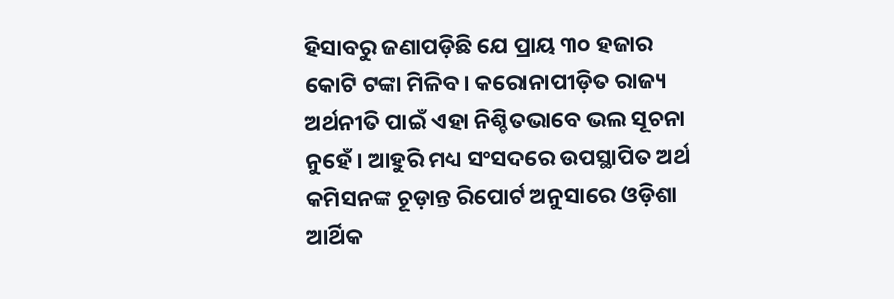ହିସାବରୁ ଜଣାପଡ଼ିଛି ଯେ ପ୍ରାୟ ୩୦ ହଜାର କୋଟି ଟଙ୍କା ମିଳିବ। କରୋନାପୀଡ଼ିତ ରାଜ୍ୟ ଅର୍ଥନୀତି ପାଇଁ ଏହା ନିଶ୍ଚିତଭାବେ ଭଲ ସୂଚନା ନୁହେଁ। ଆହୁରି ମଧ୍ୟ ସଂସଦରେ ଉପସ୍ଥାପିତ ଅର୍ଥ କମିସନଙ୍କ ଚୂଡ଼ାନ୍ତ ରିପୋର୍ଟ ଅନୁସାରେ ଓଡ଼ିଶା ଆର୍ଥିକ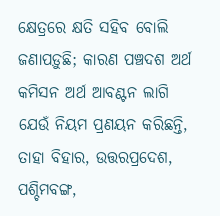କ୍ଷେତ୍ରରେ କ୍ଷତି ସହିବ ବୋଲି ଜଣାପଡ଼ୁଛି; କାରଣ ପଞ୍ଚଦଶ ଅର୍ଥ କମିସନ ଅର୍ଥ ଆବଣ୍ଟନ ଲାଗି ଯେଉଁ ନିୟମ ପ୍ରଣୟନ କରିଛନ୍ତି, ତାହା ବିହାର, ଉତ୍ତରପ୍ରଦେଶ, ପଶ୍ଚିମବଙ୍ଗ,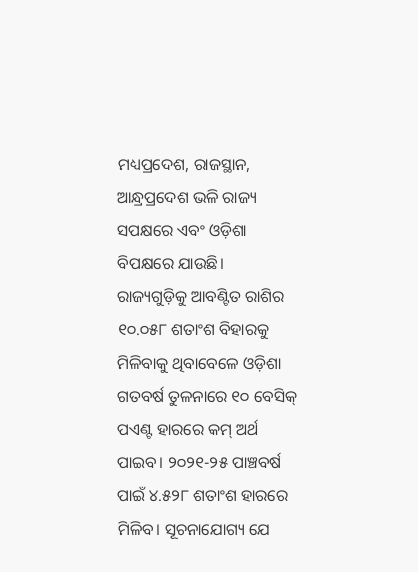ମଧ୍ୟପ୍ରଦେଶ, ରାଜସ୍ଥାନ, ଆନ୍ଧ୍ରପ୍ରଦେଶ ଭଳି ରାଜ୍ୟ ସପକ୍ଷରେ ଏବଂ ଓଡ଼ିଶା ବିପକ୍ଷରେ ଯାଉଛି। ରାଜ୍ୟଗୁଡ଼ିକୁ ଆବଣ୍ଟିତ ରାଶିର ୧୦.୦୫୮ ଶତାଂଶ ବିହାରକୁ ମିଳିବାକୁ ଥିବାବେଳେ ଓଡ଼ିଶା ଗତବର୍ଷ ତୁଳନାରେ ୧୦ ବେସିକ୍ ପଏଣ୍ଟ ହାରରେ କମ୍ ଅର୍ଥ ପାଇବ। ୨୦୨୧-୨୫ ପାଞ୍ଚବର୍ଷ ପାଇଁ ୪.୫୨୮ ଶତାଂଶ ହାରରେ ମିଳିବ। ସୂଚନାଯୋଗ୍ୟ ଯେ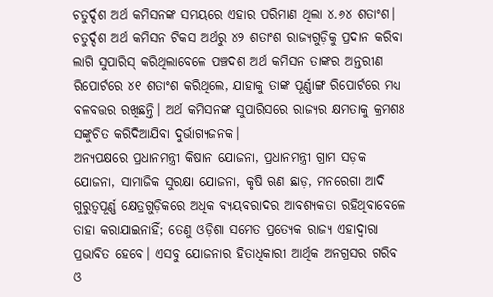ଚତୁର୍ଦ୍ଦଶ ଅର୍ଥ କମିସନଙ୍କ ସମୟରେ ଏହାର ପରିମାଣ ଥିଲା ୪.୬୪ ଶତାଂଶ। ଚତୁର୍ଦ୍ଦଶ ଅର୍ଥ କମିସନ ଟିକସ ଅର୍ଥରୁ ୪୨ ଶତାଂଶ ରାଜ୍ୟଗୁଡ଼ିକୁ ପ୍ରଦାନ କରିବା ଲାଗି ସୁପାରିସ୍ କରିଥିଲାବେଳେ ପଞ୍ଚଦଶ ଅର୍ଥ କମିସନ ତାଙ୍କର ଅନ୍ତରୀଣ ରିପୋର୍ଟରେ ୪୧ ଶତାଂଶ କରିଥିଲେ, ଯାହାକୁ ତାଙ୍କ ପୂର୍ଣ୍ଣାଙ୍ଗ ରିପୋର୍ଟରେ ମଧ୍ୟ ବଳବତ୍ତର ରଖିଛନ୍ତି। ଅର୍ଥ କମିସନଙ୍କ ସୁପାରିସରେ ରାଜ୍ୟର କ୍ଷମତାକୁ କ୍ରମଶଃ ସଙ୍କୁଚିତ କରିଦିଆଯିବା ଦୁର୍ଭାଗ୍ୟଜନକ।
ଅନ୍ୟପକ୍ଷରେ ପ୍ରଧାନମନ୍ତ୍ରୀ କିଷାନ ଯୋଜନା, ପ୍ରଧାନମନ୍ତ୍ରୀ ଗ୍ରାମ ସଡ଼କ ଯୋଜନା, ସାମାଜିକ ସୁରକ୍ଷା ଯୋଜନା, କୃଷି ଋଣ ଛାଡ଼, ମନରେଗା ଆଦି ଗୁରୁତ୍ବପୂର୍ଣ୍ଣ କ୍ଷେତ୍ରଗୁଡ଼ିକରେ ଅଧିକ ବ୍ୟୟବରାଦର ଆବଶ୍ୟକତା ରହିଥିବାବେଳେ ତାହା କରାଯାଇନାହିଁ; ତେଣୁ ଓଡ଼ିଶା ସମେତ ପ୍ରତ୍ୟେକ ରାଜ୍ୟ ଏହାଦ୍ବାରା ପ୍ରଭାବିତ ହେବେ। ଏସବୁ ଯୋଜନାର ହିତାଧିକାରୀ ଆର୍ଥିକ ଅନଗ୍ରସର ଗରିବ ଓ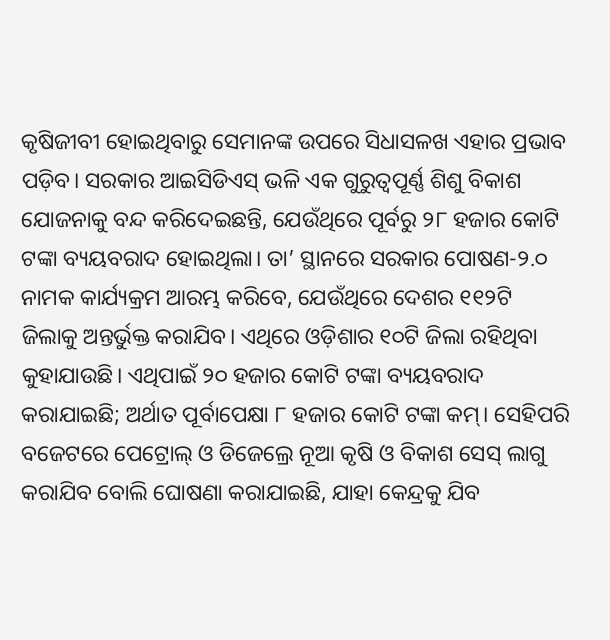କୃଷିଜୀବୀ ହୋଇଥିବାରୁ ସେମାନଙ୍କ ଉପରେ ସିଧାସଳଖ ଏହାର ପ୍ରଭାବ ପଡ଼ିବ। ସରକାର ଆଇସିଡିଏସ୍ ଭଳି ଏକ ଗୁରୁତ୍ବପୂର୍ଣ୍ଣ ଶିଶୁ ବିକାଶ ଯୋଜନାକୁ ବନ୍ଦ କରିଦେଇଛନ୍ତି, ଯେଉଁଥିରେ ପୂର୍ବରୁ ୨୮ ହଜାର କୋଟି ଟଙ୍କା ବ୍ୟୟବରାଦ ହୋଇଥିଲା। ତା’ ସ୍ଥାନରେ ସରକାର ପୋଷଣ-୨.୦ ନାମକ କାର୍ଯ୍ୟକ୍ରମ ଆରମ୍ଭ କରିବେ, ଯେଉଁଥିରେ ଦେଶର ୧୧୨ଟି ଜିଲାକୁ ଅନ୍ତର୍ଭୁକ୍ତ କରାଯିବ। ଏଥିରେ ଓଡ଼ିଶାର ୧୦ଟି ଜିଲା ରହିଥିବା କୁହାଯାଉଛି। ଏଥିପାଇଁ ୨୦ ହଜାର କୋଟି ଟଙ୍କା ବ୍ୟୟବରାଦ କରାଯାଇଛି; ଅର୍ଥାତ ପୂର୍ବାପେକ୍ଷା ୮ ହଜାର କୋଟି ଟଙ୍କା କମ୍। ସେହିପରି ବଜେଟରେ ପେଟ୍ରୋଲ୍ ଓ ଡିଜେଲ୍ରେ ନୂଆ କୃଷି ଓ ବିକାଶ ସେସ୍ ଲାଗୁ କରାଯିବ ବୋଲି ଘୋଷଣା କରାଯାଇଛି, ଯାହା କେନ୍ଦ୍ରକୁ ଯିବ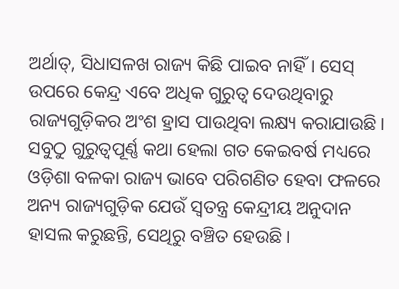ଅର୍ଥାତ୍, ସିଧାସଳଖ ରାଜ୍ୟ କିଛି ପାଇବ ନାହିଁ। ସେସ୍ ଉପରେ କେନ୍ଦ୍ର ଏବେ ଅଧିକ ଗୁରୁତ୍ବ ଦେଉଥିବାରୁ ରାଜ୍ୟଗୁଡ଼ିକର ଅଂଶ ହ୍ରାସ ପାଉଥିବା ଲକ୍ଷ୍ୟ କରାଯାଉଛି। ସବୁଠୁ ଗୁରୁତ୍ବପୂର୍ଣ୍ଣ କଥା ହେଲା ଗତ କେଇବର୍ଷ ମଧ୍ୟରେ ଓଡ଼ିଶା ବଳକା ରାଜ୍ୟ ଭାବେ ପରିଗଣିତ ହେବା ଫଳରେ ଅନ୍ୟ ରାଜ୍ୟଗୁଡ଼ିକ ଯେଉଁ ସ୍ବତନ୍ତ୍ର କେନ୍ଦ୍ରୀୟ ଅନୁଦାନ ହାସଲ କରୁଛନ୍ତି, ସେଥିରୁ ବଞ୍ଚିତ ହେଉଛି।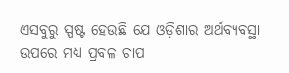ଏସବୁରୁ ସ୍ପଷ୍ଟ ହେଉଛି ଯେ ଓଡ଼ିଶାର ଅର୍ଥବ୍ୟବସ୍ଥା ଉପରେ ମଧ୍ୟ ପ୍ରବଳ ଚାପ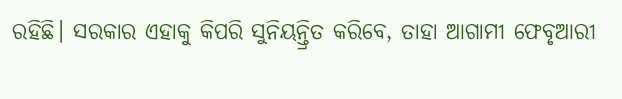ରହିଛି। ସରକାର ଏହାକୁ କିପରି ସୁନିୟନ୍ତ୍ରିତ କରିବେ, ତାହା ଆଗାମୀ ଫେବୃଆରୀ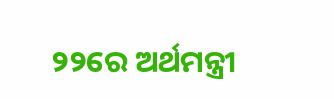୨୨ରେ ଅର୍ଥମନ୍ତ୍ରୀ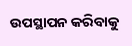ଉପସ୍ଥାପନ କରିବାକୁ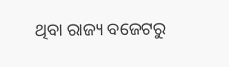ଥିବା ରାଜ୍ୟ ବଜେଟରୁ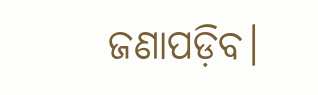ଜଣାପଡ଼ିବ।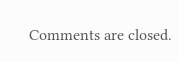Comments are closed.